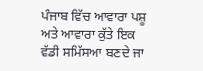ਪੰਜਾਬ ਵਿੱਚ ਆਵਾਰਾ ਪਸ਼ੂ ਅਤੇ ਆਵਾਰਾ ਕੁੱਤੇ ਇਕ ਵੱਡੀ ਸਮਿੱਸਆ ਬਣਦੇ ਜਾ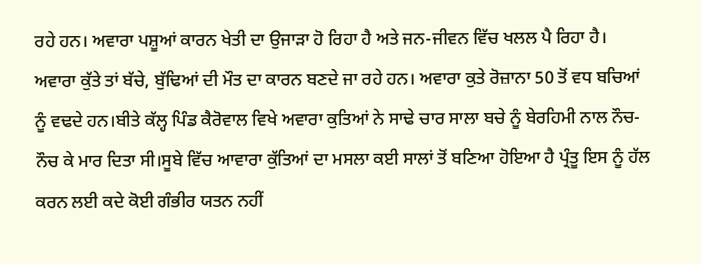ਰਹੇ ਹਨ। ਅਵਾਰਾ ਪਸ਼ੂਆਂ ਕਾਰਨ ਖੇਤੀ ਦਾ ਉਜਾੜਾ ਹੋ ਰਿਹਾ ਹੈ ਅਤੇ ਜਨ-ਜੀਵਨ ਵਿੱਚ ਖਲਲ ਪੈ ਰਿਹਾ ਹੈ। ਅਵਾਰਾ ਕੁੱਤੇ ਤਾਂ ਬੱਚੇ, ਬੁੱਢਿਆਂ ਦੀ ਮੌਤ ਦਾ ਕਾਰਨ ਬਣਦੇ ਜਾ ਰਹੇ ਹਨ। ਅਵਾਰਾ ਕੁਤੇ ਰੋਜ਼ਾਨਾ 50 ਤੋਂ ਵਧ ਬਚਿਆਂ ਨੂੰ ਵਢਦੇ ਹਨ।ਬੀਤੇ ਕੱਲ੍ਹ ਪਿੰਡ ਕੈਰੋਵਾਲ ਵਿਖੇ ਅਵਾਰਾ ਕੁਤਿਆਂ ਨੇ ਸਾਢੇ ਚਾਰ ਸਾਲਾ ਬਚੇ ਨੂੰ ਬੇਰਹਿਮੀ ਨਾਲ ਨੌਚ-ਨੌਚ ਕੇ ਮਾਰ ਦਿਤਾ ਸੀ।ਸੂਬੇ ਵਿੱਚ ਆਵਾਰਾ ਕੁੱਤਿਆਂ ਦਾ ਮਸਲਾ ਕਈ ਸਾਲਾਂ ਤੋਂ ਬਣਿਆ ਹੋਇਆ ਹੈ ਪ੍ਰੰਤੂ ਇਸ ਨੂੰ ਹੱਲ ਕਰਨ ਲਈ ਕਦੇ ਕੋਈ ਗੰਭੀਰ ਯਤਨ ਨਹੀਂ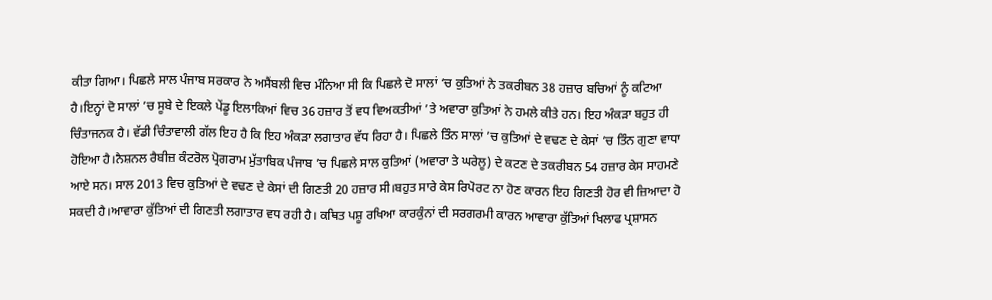ਕੀਤਾ ਗਿਆ। ਪਿਛਲੇ ਸਾਲ ਪੰਜਾਬ ਸਰਕਾਰ ਨੇ ਅਸੈਂਬਲੀ ਵਿਚ ਮੰਨਿਆ ਸੀ ਕਿ ਪਿਛਲੇ ਦੋ ਸਾਲਾਂ ‘ਚ ਕੁਤਿਆਂ ਨੇ ਤਕਰੀਬਨ 38 ਹਜ਼ਾਰ ਬਚਿਆਂ ਨੂੰ ਕਟਿਆ ਹੈ।ਇਨ੍ਹਾਂ ਦੋ ਸਾਲਾਂ ’ਚ ਸੂਬੇ ਦੇ ਇਕਲੇ ਪੇਂਡੂ ਇਲਾਕਿਆਂ ਵਿਚ 36 ਹਜ਼ਾਰ ਤੋਂ ਵਧ ਵਿਅਕਤੀਆਂ ’ਤੇ ਅਵਾਰਾ ਕੁਤਿਆਂ ਨੇ ਹਮਲੇ ਕੀਤੇ ਹਨ। ਇਹ ਅੰਕੜਾ ਬਹੁਤ ਹੀ ਚਿੰਤਾਜਨਕ ਹੈ। ਵੱਡੀ ਚਿੰਤਾਵਾਲੀ ਗੱਲ ਇਹ ਹੈ ਕਿ ਇਹ ਅੰਕੜਾ ਲਗਾਤਾਰ ਵੱਧ ਰਿਹਾ ਹੈ। ਪਿਛਲੇ ਤਿੰਨ ਸਾਲਾਂ ’ਚ ਕੁਤਿਆਂ ਦੇ ਵਢਣ ਦੇ ਕੇਸਾਂ ’ਚ ਤਿੰਨ ਗੁਣਾ ਵਾਧਾ ਹੋਇਆ ਹੈ।ਨੈਸ਼ਨਲ ਰੈਬੀਜ਼ ਕੰਟਰੋਲ ਪ੍ਰੋਗਰਾਮ ਮੁੱਤਾਬਿਕ ਪੰਜਾਬ ’ਚ ਪਿਛਲੇ ਸਾਲ ਕੁਤਿਆਂ (ਅਵਾਰਾ ਤੇ ਘਰੇਲੂ) ਦੇ ਕਟਣ ਦੇ ਤਕਰੀਬਨ 54 ਹਜ਼ਾਰ ਕੇਸ ਸਾਹਮਣੇ ਆਏ ਸਨ। ਸਾਲ 2013 ਵਿਚ ਕੁਤਿਆਂ ਦੇ ਵਢਣ ਦੇ ਕੇਸਾਂ ਦੀ ਗਿਣਤੀ 20 ਹਜ਼ਾਰ ਸੀ।ਬਹੁਤ ਸਾਰੇ ਕੇਸ ਰਿਪੋਰਟ ਨਾ ਹੋਣ ਕਾਰਨ ਇਹ ਗਿਣਤੀ ਹੋਰ ਵੀ ਜ਼ਿਆਦਾ ਹੋ ਸਕਦੀ ਹੈ।ਆਵਾਰਾ ਕੁੱਤਿਆਂ ਦੀ ਗਿਣਤੀ ਲਗਾਤਾਰ ਵਧ ਰਹੀ ਹੈ। ਕਥਿਤ ਪਸ਼ੂ ਰਖਿਆ ਕਾਰਕੁੰਨਾਂ ਦੀ ਸਰਗਰਮੀ ਕਾਰਨ ਆਵਾਰਾ ਕੁੱਤਿਆਂ ਖਿਲਾਫ ਪ੍ਰਸ਼ਾਸਨ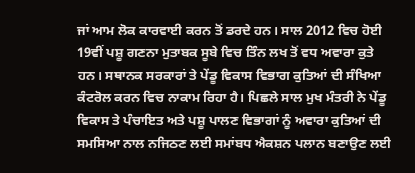ਜਾਂ ਆਮ ਲੋਕ ਕਾਰਵਾਈ ਕਰਨ ਤੋਂ ਡਰਦੇ ਹਨ। ਸਾਲ 2012 ਵਿਚ ਹੋਈ 19ਵੀਂ ਪਸ਼ੂ ਗਣਨਾ ਮੁਤਾਬਕ ਸੂਬੇ ਵਿਚ ਤਿੰਨ ਲਖ ਤੋਂ ਵਧ ਅਵਾਰਾ ਕੁਤੇ ਹਨ। ਸਥਾਨਕ ਸਰਕਾਰਾਂ ਤੇ ਪੇਂਡੂ ਵਿਕਾਸ ਵਿਭਾਗ ਕੁਤਿਆਂ ਦੀ ਸੰਖਿਆ ਕੰਟਰੋਲ ਕਰਨ ਵਿਚ ਨਾਕਾਮ ਰਿਹਾ ਹੈ। ਪਿਛਲੇ ਸਾਲ ਮੁਖ ਮੰਤਰੀ ਨੇ ਪੇਂਡੂ ਵਿਕਾਸ ਤੇ ਪੰਚਾਇਤ ਅਤੇ ਪਸ਼ੂ ਪਾਲਣ ਵਿਭਾਗਾਂ ਨੂੰ ਅਵਾਰਾ ਕੁਤਿਆਂ ਦੀ ਸਮਸਿਆ ਨਾਲ ਨਜਿਠਣ ਲਈ ਸਮਾਂਬਧ ਐਕਸ਼ਨ ਪਲਾਨ ਬਣਾਉਣ ਲਈ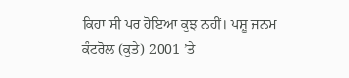ਕਿਹਾ ਸੀ ਪਰ ਹੋਇਆ ਕੁਝ ਨਹੀਂ। ਪਸ਼ੂ ਜਨਮ ਕੰਟਰੋਲ (ਕੁਤੇ) 2001 ’ਤੇ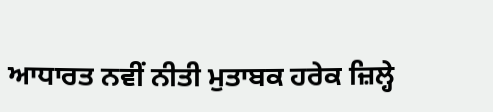ਆਧਾਰਤ ਨਵੀਂ ਨੀਤੀ ਮੁਤਾਬਕ ਹਰੇਕ ਜ਼ਿਲ੍ਹੇ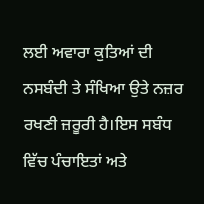ਲਈ ਅਵਾਰਾ ਕੁਤਿਆਂ ਦੀ ਨਸਬੰਦੀ ਤੇ ਸੰਖਿਆ ਉਤੇ ਨਜ਼ਰ ਰਖਣੀ ਜ਼ਰੂਰੀ ਹੈ।ਇਸ ਸਬੰਧ ਵਿੱਚ ਪੰਚਾਇਤਾਂ ਅਤੇ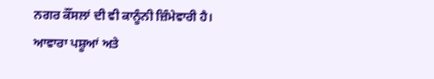ਨਗਰ ਕੌਂਸਲਾਂ ਦੀ ਵੀ ਕਾਨੂੰਨੀ ਜ਼ਿੰਮੇਵਾਰੀ ਹੈ। ਆਵਾਰਾ ਪਸ਼ੂਆਂ ਅਤੇ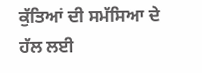ਕੁੱਤਿਆਂ ਦੀ ਸਮੱਸਿਆ ਦੇ ਹੱਲ ਲਈ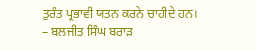ਤੁਰੰਤ ਪ੍ਰਭਾਵੀ ਯਤਨ ਕਰਨੇ ਚਾਹੀਦੇ ਹਨ।
– ਬਲਜੀਤ ਸਿੰਘ ਬਰਾੜ